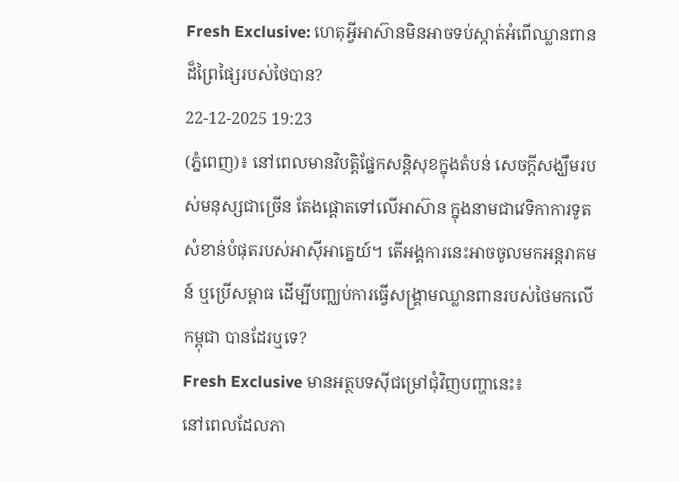Fresh Exclusive: ហេតុអ្វីអាស៊ានមិនអាចទប់ស្កាត់អំពើឈ្លានពានដ៏ព្រៃផ្សៃរបស់ថៃបាន?
22-12-2025 19:23
(ភ្នំពេញ)៖ នៅពេលមានវិបត្តិផ្នែកសន្តិសុខក្នុងតំបន់ សេចក្តីសង្ឃឹមរបស់មនុស្សជាច្រើន តែងផ្តោតទៅលើអាស៊ាន ក្នុងនាមជាវេទិកាការទូតសំខាន់បំផុតរបស់អាស៊ីអាគ្នេយ៍។ តើអង្គការនេះអាចចូលមកអន្តរាគមន៍ ឬប្រើសម្ពាធ ដើម្បីបញ្ឈប់ការធ្វើសង្គ្រាមឈ្លានពានរបស់ថៃមកលើកម្ពុជា បានដែរឬទេ?
Fresh Exclusive មានអត្ថបទស៊ីជម្រៅជុំវិញបញ្ហានេះ៖
នៅពេលដែលភា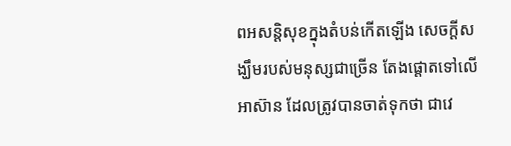ពអសន្តិសុខក្នុងតំបន់កើតឡើង សេចក្តីសង្ឃឹមរបស់មនុស្សជាច្រើន តែងផ្តោតទៅលើ អាស៊ាន ដែលត្រូវបានចាត់ទុកថា ជាវេ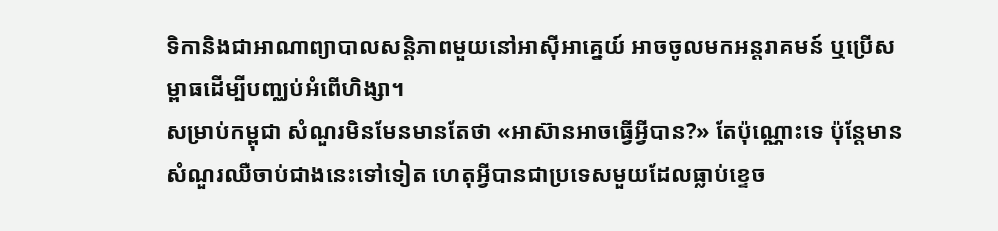ទិកានិងជាអាណាព្យាបាលសន្តិភាពមួយនៅអាស៊ីអាគ្នេយ៍ អាចចូលមកអន្តរាគមន៍ ឬប្រើសម្ពាធដើម្បីបញ្ឈប់អំពើហិង្សា។
សម្រាប់កម្ពុជា សំណួរមិនមែនមានតែថា «អាស៊ានអាចធ្វើអ្វីបាន?» តែប៉ុណ្ណោះទេ ប៉ុន្តែមានសំណួរឈឺចាប់ជាងនេះទៅទៀត ហេតុអ្វីបានជាប្រទេសមួយដែលធ្លាប់ខ្ទេច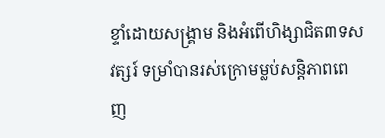ខ្ទាំដោយសង្គ្រាម និងអំពើហិង្សាជិត៣ទសវត្សរ៍ ទម្រាំបានរស់ក្រោមម្លប់សន្តិភាពពេញ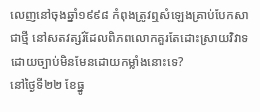លេញនៅចុងឆ្នាំ១៩៩៨ កំពុងត្រូវឮសំឡេងគ្រាប់បែកសាជាថ្មី នៅសតវត្សរ៍ដែលពិភពលោកគួរតែដោះស្រាយវិវាទដោយច្បាប់មិនមែនដោយកម្លាំងនោះទេ?
នៅថ្ងៃទី២២ ខែធ្នូ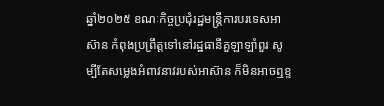ឆ្នាំ២០២៥ ខណៈកិច្ចប្រជុំរដ្ឋមន្ត្រីការបរទេសអាស៊ាន កំពុងប្រព្រឹត្តទៅនៅរដ្ឋធានីគួឡាឡាំពួរ សូម្បីតែសម្លេងអំពាវនាវរបស់អាស៊ាន ក៏មិនអាចឮខ្ទ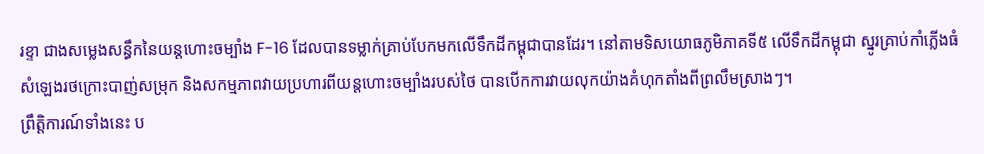រខ្ទា ជាងសម្លេងសន្ធឹកនៃយន្តហោះចម្បាំង F-16 ដែលបានទម្លាក់គ្រាប់បែកមកលើទឹកដីកម្ពុជាបានដែរ។ នៅតាមទិសយោធភូមិភាគទី៥ លើទឹកដីកម្ពុជា ស្នូរគ្រាប់កាំភ្លើងធំ សំឡេងរថក្រោះបាញ់សម្រុក និងសកម្មភាពវាយប្រហារពីយន្តហោះចម្បាំងរបស់ថៃ បានបើកការវាយលុកយ៉ាងគំហុកតាំងពីព្រលឹមស្រាងៗ។
ព្រឹត្តិការណ៍ទាំងនេះ ប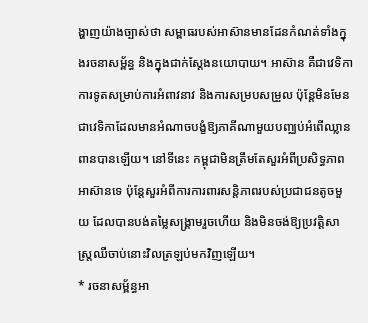ង្ហាញយ៉ាងច្បាស់ថា សម្ពាធរបស់អាស៊ានមានដែនកំណត់ទាំងក្នុងរចនាសម្ព័ន្ធ និងក្នុងជាក់ស្តែងនយោបាយ។ អាស៊ាន គឺជាវេទិកាការទូតសម្រាប់ការអំពាវនាវ និងការសម្របសម្រួល ប៉ុន្តែមិនមែនជាវេទិកាដែលមានអំណាចបង្ខំឱ្យភាគីណាមួយបញ្ឈប់អំពើឈ្លានពានបានឡើយ។ នៅទីនេះ កម្ពុជាមិនត្រឹមតែសួរអំពីប្រសិទ្ធភាពអាស៊ានទេ ប៉ុន្តែសួរអំពីការការពារសន្តិភាពរបស់ប្រជាជនតូចមួយ ដែលបានបង់តម្លៃសង្គ្រាមរួចហើយ និងមិនចង់ឱ្យប្រវត្តិសាស្ត្រឈឺចាប់នោះវិលត្រឡប់មកវិញឡើយ។
* រចនាសម្ព័ន្ធអា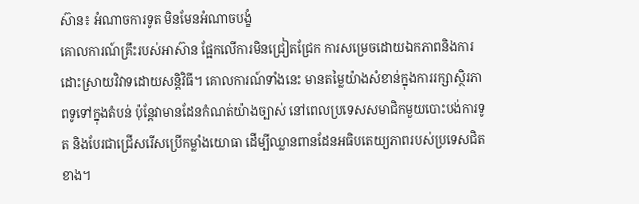ស៊ាន៖ អំណាចការទូត មិនមែនអំណាចបង្ខំ
គោលការណ៍គ្រឹះរបស់អាស៊ាន ផ្អែកលើការមិនជ្រៀតជ្រែក ការសម្រេចដោយឯកភាពនិងការដោះស្រាយវិវាទដោយសន្តិវិធី។ គោលការណ៍ទាំងនេះ មានតម្លៃយ៉ាងសំខាន់ក្នុងការរក្សាស្ថិរភាពទូទៅក្នុងតំបន់ ប៉ុន្តែវាមានដែនកំណត់យ៉ាងច្បាស់ នៅពេលប្រទេសសមាជិកមួយបោះបង់ការទូត និងបែរជាជ្រើសរើសប្រើកម្លាំងយោធា ដើម្បីឈ្លានពានដែនអធិបតេយ្យភាពរបស់ប្រទេសជិតខាង។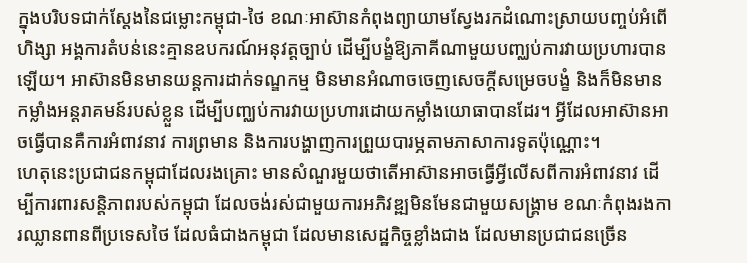ក្នុងបរិបទជាក់ស្តែងនៃជម្លោះកម្ពុជា-ថៃ ខណៈអាស៊ានកំពុងព្យាយាមស្វែងរកដំណោះស្រាយបញ្ចប់អំពើហិង្សា អង្គការតំបន់នេះគ្មានឧបករណ៍អនុវត្តច្បាប់ ដើម្បីបង្ខំឱ្យភាគីណាមួយបញ្ឈប់ការវាយប្រហារបានឡើយ។ អាស៊ានមិនមានយន្តការដាក់ទណ្ឌកម្ម មិនមានអំណាចចេញសេចក្តីសម្រេចបង្ខំ និងក៏មិនមានកម្លាំងអន្តរាគមន៍របស់ខ្លួន ដើម្បីបញ្ឈប់ការវាយប្រហារដោយកម្លាំងយោធាបានដែរ។ អ្វីដែលអាស៊ានអាចធ្វើបានគឺការអំពាវនាវ ការព្រមាន និងការបង្ហាញការព្រួយបារម្ភតាមភាសាការទូតប៉ុណ្ណោះ។
ហេតុនេះប្រជាជនកម្ពុជាដែលរងគ្រោះ មានសំណួរមួយថាតើអាស៊ានអាចធ្វើអ្វីលើសពីការអំពាវនាវ ដើម្បីការពារសន្តិភាពរបស់កម្ពុជា ដែលចង់រស់ជាមួយការអភិវឌ្ឍមិនមែនជាមួយសង្គ្រាម ខណៈកំពុងរងការឈ្លានពានពីប្រទេសថៃ ដែលធំជាងកម្ពុជា ដែលមានសេដ្ឋកិច្ចខ្លាំងជាង ដែលមានប្រជាជនច្រើន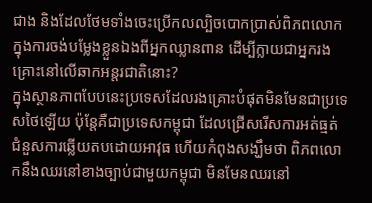ជាង និងដែលថែមទាំងចេះប្រើកលល្បិចបោកប្រាស់ពិភពលោក ក្នុងការចង់បម្លែងខ្លួនឯងពីអ្នកឈ្លានពាន ដើម្បីក្លាយជាអ្នករងគ្រោះនៅលើឆាកអន្តរជាតិនោះ?
ក្នុងស្ថានភាពបែបនេះប្រទេសដែលរងគ្រោះបំផុតមិនមែនជាប្រទេសថៃឡើយ ប៉ុន្តែគឺជាប្រទេសកម្ពុជា ដែលជ្រើសរើសការអត់ធ្មត់ ជំនួសការឆ្លើយតបដោយអាវុធ ហើយកំពុងសង្ឃឹមថា ពិភពលោកនឹងឈរនៅខាងច្បាប់ជាមួយកម្ពុជា មិនមែនឈរនៅ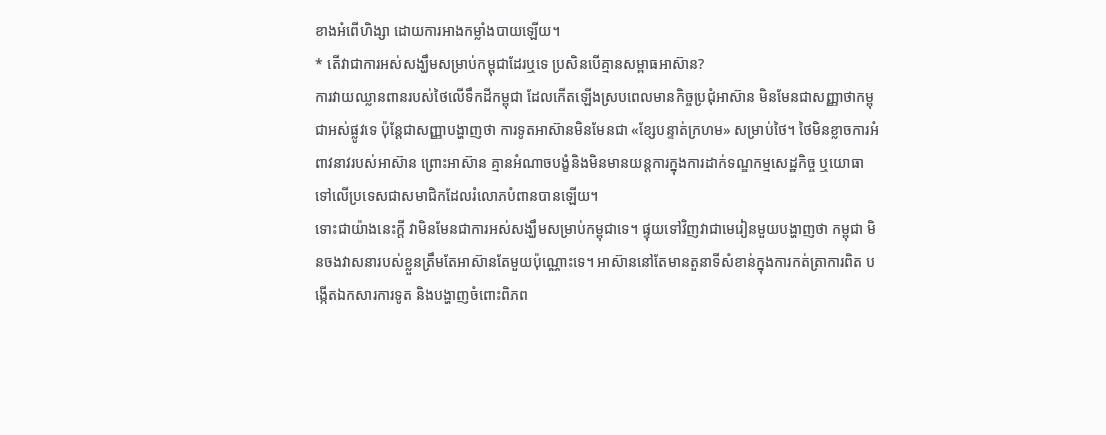ខាងអំពើហិង្សា ដោយការអាងកម្លាំងបាយឡើយ។
* តើវាជាការអស់សង្ឃឹមសម្រាប់កម្ពុជាដែរឬទេ ប្រសិនបើគ្មានសម្ពាធអាស៊ាន?
ការវាយឈ្លានពានរបស់ថៃលើទឹកដីកម្ពុជា ដែលកើតឡើងស្របពេលមានកិច្ចប្រជុំអាស៊ាន មិនមែនជាសញ្ញាថាកម្ពុជាអស់ផ្លូវទេ ប៉ុន្តែជាសញ្ញាបង្ហាញថា ការទូតអាស៊ានមិនមែនជា «ខ្សែបន្ទាត់ក្រហម» សម្រាប់ថៃ។ ថៃមិនខ្លាចការអំពាវនាវរបស់អាស៊ាន ព្រោះអាស៊ាន គ្មានអំណាចបង្ខំនិងមិនមានយន្តការក្នុងការដាក់ទណ្ឌកម្មសេដ្ឋកិច្ច ឬយោធា ទៅលើប្រទេសជាសមាជិកដែលរំលោភបំពានបានឡើយ។
ទោះជាយ៉ាងនេះក្តី វាមិនមែនជាការអស់សង្ឃឹមសម្រាប់កម្ពុជាទេ។ ផ្ទុយទៅវិញវាជាមេរៀនមួយបង្ហាញថា កម្ពុជា មិនចងវាសនារបស់ខ្លួនត្រឹមតែអាស៊ានតែមួយប៉ុណ្ណោះទេ។ អាស៊ាននៅតែមានតួនាទីសំខាន់ក្នុងការកត់ត្រាការពិត បង្កើតឯកសារការទូត និងបង្ហាញចំពោះពិភព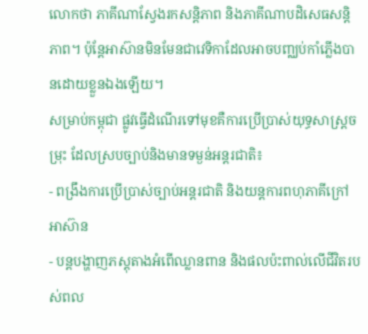លោកថា ភាគីណាស្វែងរកសន្តិភាព និងភាគីណាបដិសេធសន្តិភាព។ ប៉ុន្តែអាស៊ានមិនមែនជាវេទិកាដែលអាចបញ្ឈប់កាំភ្លើងបានដោយខ្លួនឯងឡើយ។
សម្រាប់កម្ពុជា ផ្លូវធ្វើដំណើរទៅមុខគឺការប្រើប្រាស់យុទ្ធសាស្ត្រចម្រុះ ដែលស្របច្បាប់និងមានទម្ងន់អន្តរជាតិ៖
- ពង្រឹងការប្រើប្រាស់ច្បាប់អន្តរជាតិ និងយន្តការពហុភាគីក្រៅអាស៊ាន
- បន្តបង្ហាញភស្តុតាងអំពើឈ្លានពាន និងផលប៉ះពាល់លើជីវិតរបស់ពល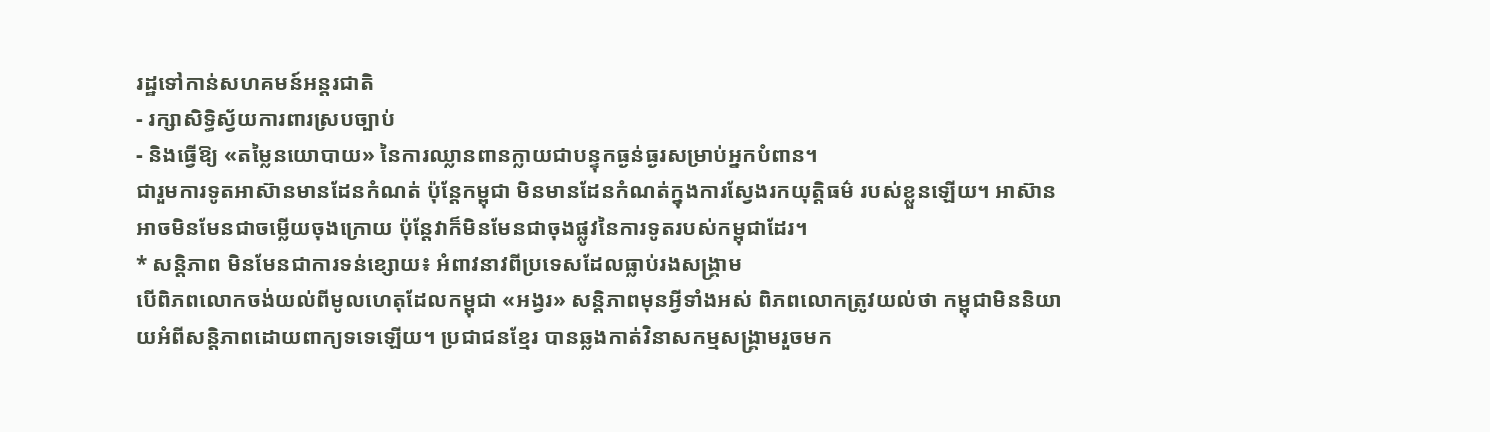រដ្ឋទៅកាន់សហគមន៍អន្តរជាតិ
- រក្សាសិទ្ធិស្វ័យការពារស្របច្បាប់
- និងធ្វើឱ្យ «តម្លៃនយោបាយ» នៃការឈ្លានពានក្លាយជាបន្ទុកធ្ងន់ធ្ងរសម្រាប់អ្នកបំពាន។
ជារួមការទូតអាស៊ានមានដែនកំណត់ ប៉ុន្តែកម្ពុជា មិនមានដែនកំណត់ក្នុងការស្វែងរកយុត្តិធម៌ របស់ខ្លួនឡើយ។ អាស៊ានអាចមិនមែនជាចម្លើយចុងក្រោយ ប៉ុន្តែវាក៏មិនមែនជាចុងផ្លូវនៃការទូតរបស់កម្ពុជាដែរ។
* សន្តិភាព មិនមែនជាការទន់ខ្សោយ៖ អំពាវនាវពីប្រទេសដែលធ្លាប់រងសង្គ្រាម
បើពិភពលោកចង់យល់ពីមូលហេតុដែលកម្ពុជា «អង្វរ» សន្តិភាពមុនអ្វីទាំងអស់ ពិភពលោកត្រូវយល់ថា កម្ពុជាមិននិយាយអំពីសន្តិភាពដោយពាក្យទទេឡើយ។ ប្រជាជនខ្មែរ បានឆ្លងកាត់វិនាសកម្មសង្គ្រាមរួចមក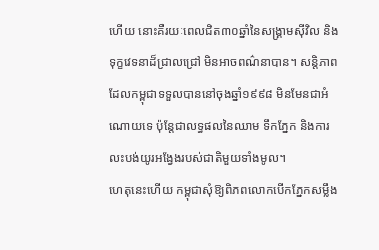ហើយ នោះគឺរយៈពេលជិត៣០ឆ្នាំនៃសង្គ្រាមស៊ីវិល និងទុក្ខវេទនាដ៏ជ្រាលជ្រៅ មិនអាចពណ៌នាបាន។ សន្តិភាពដែលកម្ពុជាទទួលបាននៅចុងឆ្នាំ១៩៩៨ មិនមែនជាអំណោយទេ ប៉ុន្តែជាលទ្ធផលនៃឈាម ទឹកភ្នែក និងការលះបង់យូរអង្វែងរបស់ជាតិមួយទាំងមូល។
ហេតុនេះហើយ កម្ពុជាសុំឱ្យពិភពលោកបើកភ្នែកសម្លឹង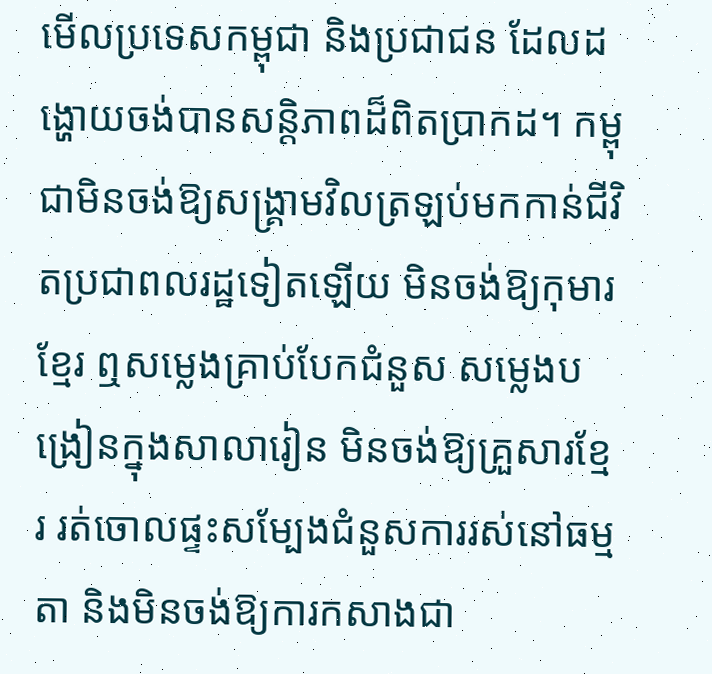មើលប្រទេសកម្ពុជា និងប្រជាជន ដែលដង្ហោយចង់បានសន្តិភាពដ៏ពិតប្រាកដ។ កម្ពុជាមិនចង់ឱ្យសង្គ្រាមវិលត្រឡប់មកកាន់ជីវិតប្រជាពលរដ្ឋទៀតឡើយ មិនចង់ឱ្យកុមារខ្មែរ ឮសម្លេងគ្រាប់បែកជំនួស សម្លេងបង្រៀនក្នុងសាលារៀន មិនចង់ឱ្យគ្រួសារខ្មែរ រត់ចោលផ្ទះសម្បែងជំនួសការរស់នៅធម្មតា និងមិនចង់ឱ្យការកសាងជា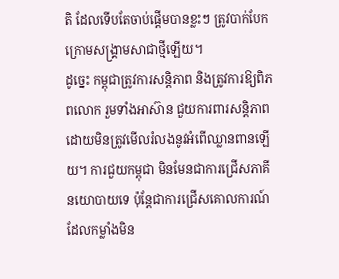តិ ដែលទើបតែចាប់ផ្តើមបានខ្លះៗ ត្រូវបាក់បែកក្រោមសង្គ្រាមសាជាថ្មីឡើយ។
ដូច្នេះ កម្ពុជាត្រូវការសន្តិភាព និងត្រូវការឱ្យពិភពលោក រួមទាំងអាស៊ាន ជួយការពារសន្តិភាព ដោយមិនត្រូវមើលរំលងនូវអំពើឈ្លានពានឡើយ។ ការជួយកម្ពុជា មិនមែនជាការជ្រើសភាគីនយោបាយទេ ប៉ុន្តែជាការជ្រើសគោលការណ៍ ដែលកម្លាំងមិន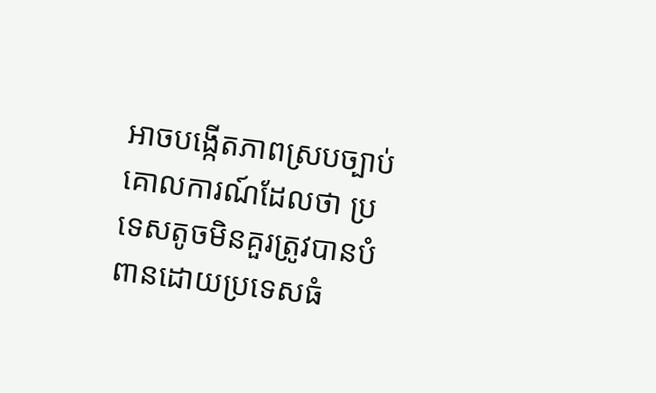អាចបង្កើតភាពស្របច្បាប់ គោលការណ៍ដែលថា ប្រទេសតូចមិនគួរត្រូវបានបំពានដោយប្រទេសធំ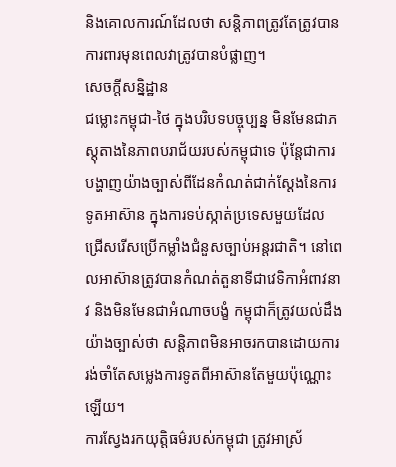និងគោលការណ៍ដែលថា សន្តិភាពត្រូវតែត្រូវបានការពារមុនពេលវាត្រូវបានបំផ្លាញ។
សេចក្តីសន្និដ្ឋាន
ជម្លោះកម្ពុជា-ថៃ ក្នុងបរិបទបច្ចុប្បន្ន មិនមែនជាភស្តុតាងនៃភាពបរាជ័យរបស់កម្ពុជាទេ ប៉ុន្តែជាការបង្ហាញយ៉ាងច្បាស់ពីដែនកំណត់ជាក់ស្តែងនៃការទូតអាស៊ាន ក្នុងការទប់ស្កាត់ប្រទេសមួយដែលជ្រើសរើសប្រើកម្លាំងជំនួសច្បាប់អន្តរជាតិ។ នៅពេលអាស៊ានត្រូវបានកំណត់តួនាទីជាវេទិកាអំពាវនាវ និងមិនមែនជាអំណាចបង្ខំ កម្ពុជាក៏ត្រូវយល់ដឹងយ៉ាងច្បាស់ថា សន្តិភាពមិនអាចរកបានដោយការរង់ចាំតែសម្លេងការទូតពីអាស៊ានតែមួយប៉ុណ្ណោះឡើយ។
ការស្វែងរកយុត្តិធម៌របស់កម្ពុជា ត្រូវអាស្រ័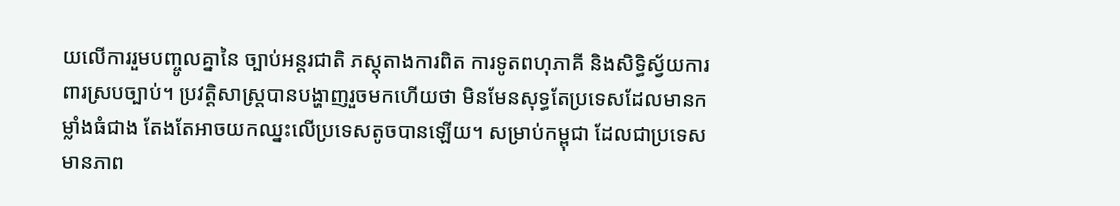យលើការរួមបញ្ចូលគ្នានៃ ច្បាប់អន្តរជាតិ ភស្តុតាងការពិត ការទូតពហុភាគី និងសិទ្ធិស្វ័យការពារស្របច្បាប់។ ប្រវត្តិសាស្ត្របានបង្ហាញរួចមកហើយថា មិនមែនសុទ្ធតែប្រទេសដែលមានកម្លាំងធំជាង តែងតែអាចយកឈ្នះលើប្រទេសតូចបានឡើយ។ សម្រាប់កម្ពុជា ដែលជាប្រទេសមានភាព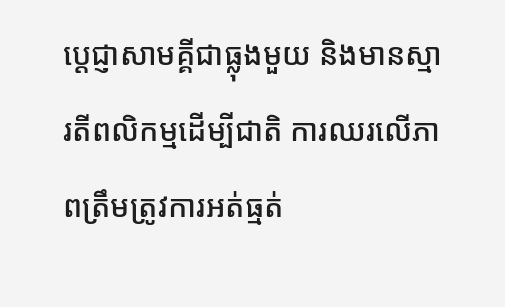ប្តេជ្ញាសាមគ្គីជាធ្លុងមួយ និងមានស្មារតីពលិកម្មដើម្បីជាតិ ការឈរលើភាពត្រឹមត្រូវការអត់ធ្មត់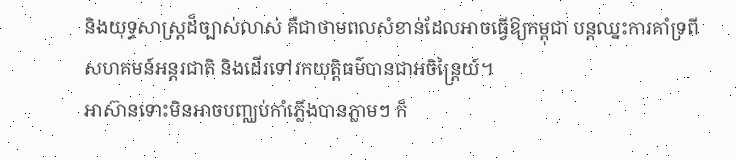និងយុទ្ធសាស្ត្រដ៏ច្បាស់លាស់ គឺជាថាមពលសំខាន់ដែលអាចធ្វើឱ្យកម្ពុជា បន្តឈ្នះការគាំទ្រពីសហគមន៍អន្តរជាតិ និងដើរទៅរកយុត្តិធម៌បានជាអចិន្រ្តៃយ៍។
អាស៊ានទោះមិនអាចបញ្ឈប់កាំភ្លើងបានភ្លាមៗ ក៏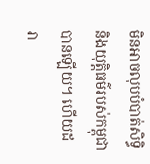មិនអាចលុបបំបាត់សិទ្ធិ និងយុត្តិធម៌របស់កម្ពុជា បានឡើយ។ ហើយដរា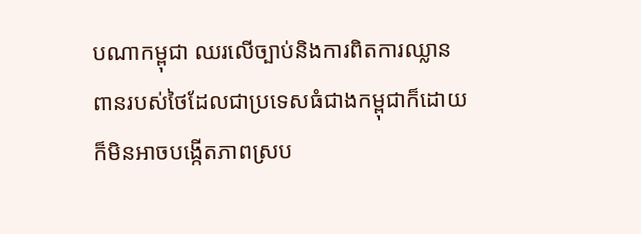បណាកម្ពុជា ឈរលើច្បាប់និងការពិតការឈ្លានពានរបស់ថៃដែលជាប្រទេសធំជាងកម្ពុជាក៏ដោយក៏មិនអាចបង្កើតភាពស្រប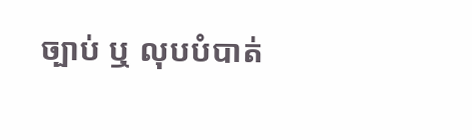ច្បាប់ ឬ លុបបំបាត់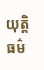យុត្តិធម៌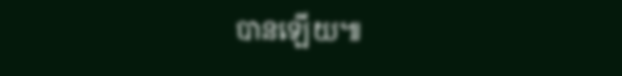បានឡើយ៕